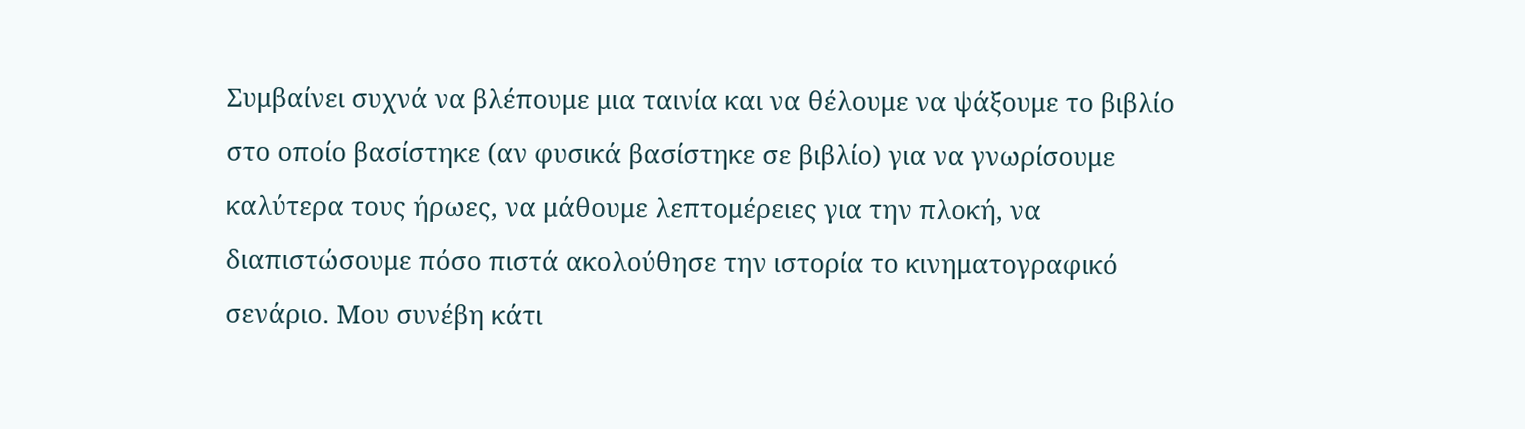Συμβαίνει συχνά να βλέπουμε μια ταινία και να θέλουμε να ψάξουμε το βιβλίο στο οποίο βασίστηκε (αν φυσικά βασίστηκε σε βιβλίο) για να γνωρίσουμε καλύτερα τους ήρωες, να μάθουμε λεπτομέρειες για την πλοκή, να διαπιστώσουμε πόσο πιστά ακολούθησε την ιστορία το κινηματογραφικό σενάριο. Μου συνέβη κάτι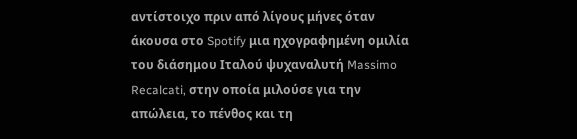αντίστοιχο πριν από λίγους μήνες όταν άκουσα στο Spotify μια ηχογραφημένη ομιλία του διάσημου Ιταλού ψυχαναλυτή Massimo Recalcati, στην οποία μιλούσε για την απώλεια, το πένθος και τη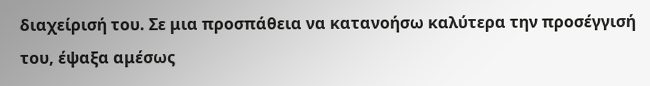διαχείρισή του. Σε μια προσπάθεια να κατανοήσω καλύτερα την προσέγγισή του, έψαξα αμέσως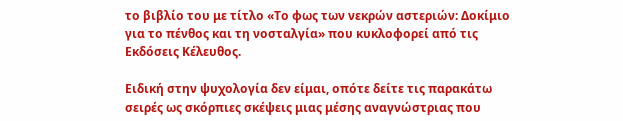το βιβλίο του με τίτλο «Το φως των νεκρών αστεριών: Δοκίμιο για το πένθος και τη νοσταλγία» που κυκλοφορεί από τις Εκδόσεις Κέλευθος.

Ειδική στην ψυχολογία δεν είμαι, οπότε δείτε τις παρακάτω σειρές ως σκόρπιες σκέψεις μιας μέσης αναγνώστριας που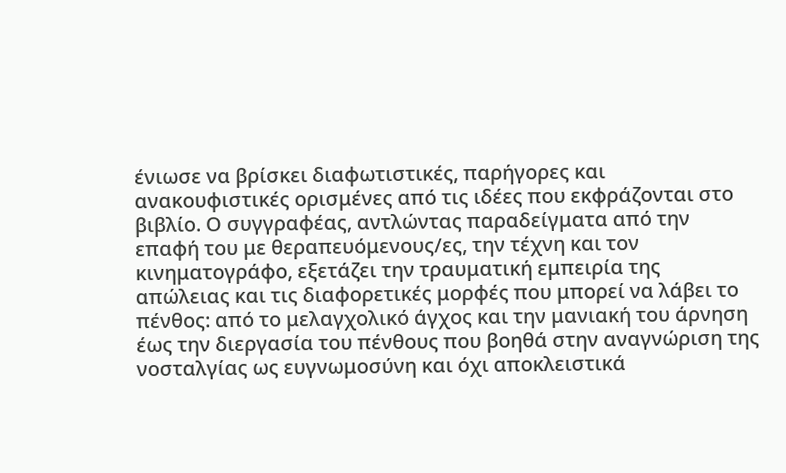ένιωσε να βρίσκει διαφωτιστικές, παρήγορες και ανακουφιστικές ορισμένες από τις ιδέες που εκφράζονται στο βιβλίο. Ο συγγραφέας, αντλώντας παραδείγματα από την επαφή του με θεραπευόμενους/ες, την τέχνη και τον κινηματογράφο, εξετάζει την τραυματική εμπειρία της απώλειας και τις διαφορετικές μορφές που μπορεί να λάβει το πένθος: από το μελαγχολικό άγχος και την μανιακή του άρνηση έως την διεργασία του πένθους που βοηθά στην αναγνώριση της νοσταλγίας ως ευγνωμοσύνη και όχι αποκλειστικά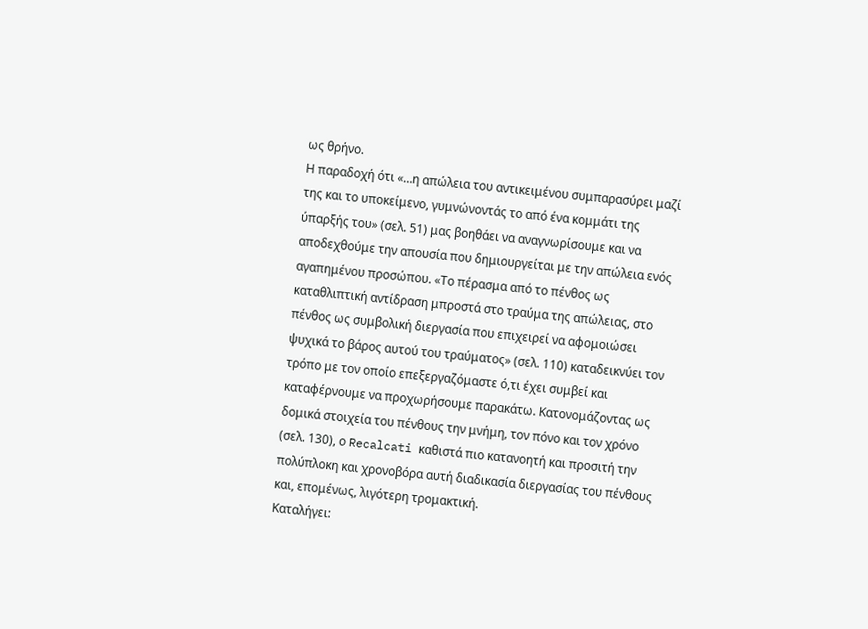ως θρήνο.
Η παραδοχή ότι «…η απώλεια του αντικειμένου συμπαρασύρει μαζί της και το υποκείμενο, γυμνώνοντάς το από ένα κομμάτι της ύπαρξής του» (σελ. 51) μας βοηθάει να αναγνωρίσουμε και να αποδεχθούμε την απουσία που δημιουργείται με την απώλεια ενός αγαπημένου προσώπου. «Το πέρασμα από το πένθος ως καταθλιπτική αντίδραση μπροστά στο τραύμα της απώλειας, στο πένθος ως συμβολική διεργασία που επιχειρεί να αφομοιώσει ψυχικά το βάρος αυτού του τραύματος» (σελ. 110) καταδεικνύει τον τρόπο με τον οποίο επεξεργαζόμαστε ό,τι έχει συμβεί και καταφέρνουμε να προχωρήσουμε παρακάτω. Κατονομάζοντας ως δομικά στοιχεία του πένθους την μνήμη, τον πόνο και τον χρόνο (σελ. 130), ο Recalcati καθιστά πιο κατανοητή και προσιτή την πολύπλοκη και χρονοβόρα αυτή διαδικασία διεργασίας του πένθους και, επομένως, λιγότερη τρομακτική.
Καταλήγει: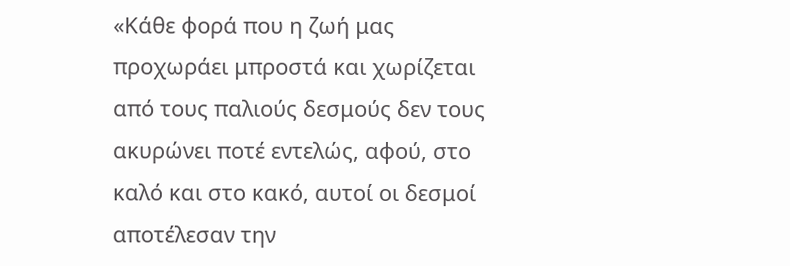«Κάθε φορά που η ζωή μας προχωράει μπροστά και χωρίζεται από τους παλιούς δεσμούς δεν τους ακυρώνει ποτέ εντελώς, αφού, στο καλό και στο κακό, αυτοί οι δεσμοί αποτέλεσαν την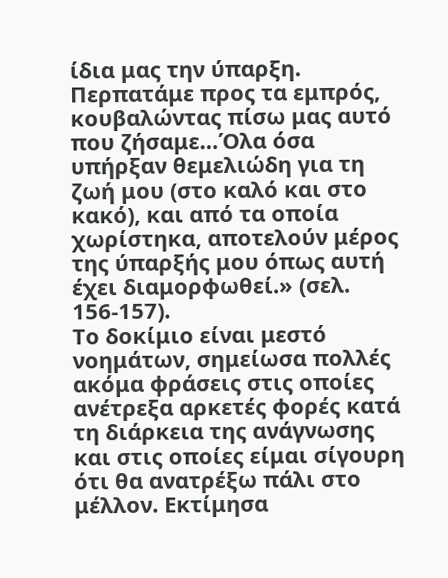ίδια μας την ύπαρξη. Περπατάμε προς τα εμπρός, κουβαλώντας πίσω μας αυτό που ζήσαμε…Όλα όσα υπήρξαν θεμελιώδη για τη ζωή μου (στο καλό και στο κακό), και από τα οποία χωρίστηκα, αποτελούν μέρος της ύπαρξής μου όπως αυτή έχει διαμορφωθεί.» (σελ. 156-157).
Το δοκίμιο είναι μεστό νοημάτων, σημείωσα πολλές ακόμα φράσεις στις οποίες ανέτρεξα αρκετές φορές κατά τη διάρκεια της ανάγνωσης και στις οποίες είμαι σίγουρη ότι θα ανατρέξω πάλι στο μέλλον. Εκτίμησα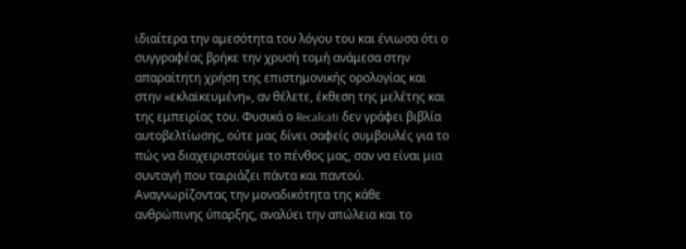ιδιαίτερα την αμεσότητα του λόγου του και ένιωσα ότι ο συγγραφέας βρήκε την χρυσή τομή ανάμεσα στην απαραίτητη χρήση της επιστημονικής ορολογίας και στην «εκλαϊκευμένη», αν θέλετε, έκθεση της μελέτης και της εμπειρίας του. Φυσικά ο Recalcati δεν γράφει βιβλία αυτοβελτίωσης, ούτε μας δίνει σαφείς συμβουλές για το πώς να διαχειριστούμε το πένθος μας, σαν να είναι μια συνταγή που ταιριάζει πάντα και παντού. Αναγνωρίζοντας την μοναδικότητα της κάθε ανθρώπινης ύπαρξης, αναλύει την απώλεια και το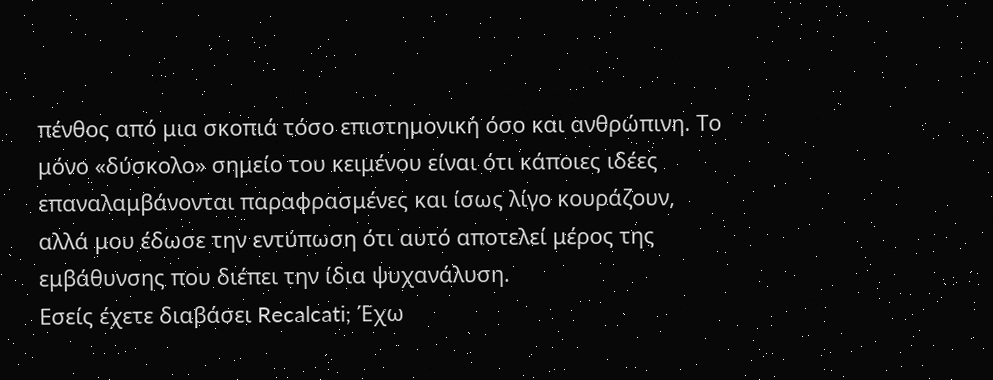πένθος από μια σκοπιά τόσο επιστημονική όσο και ανθρώπινη. Το μόνο «δύσκολο» σημείο του κειμένου είναι ότι κάποιες ιδέες επαναλαμβάνονται παραφρασμένες και ίσως λίγο κουράζουν, αλλά μου έδωσε την εντύπωση ότι αυτό αποτελεί μέρος της εμβάθυνσης που διέπει την ίδια ψυχανάλυση.
Εσείς έχετε διαβάσει Recalcati; Έχω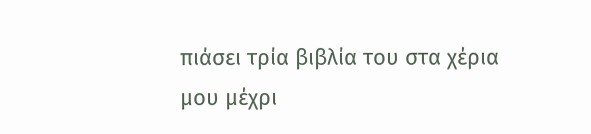πιάσει τρία βιβλία του στα χέρια μου μέχρι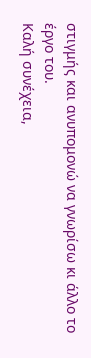στιγμής και ανυπομονώ να γνωρίσω κι άλλο το έργο του.
Καλή συνέχεια,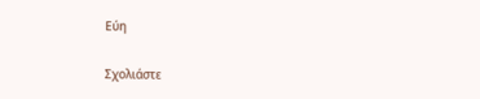Εύη

Σχολιάστε